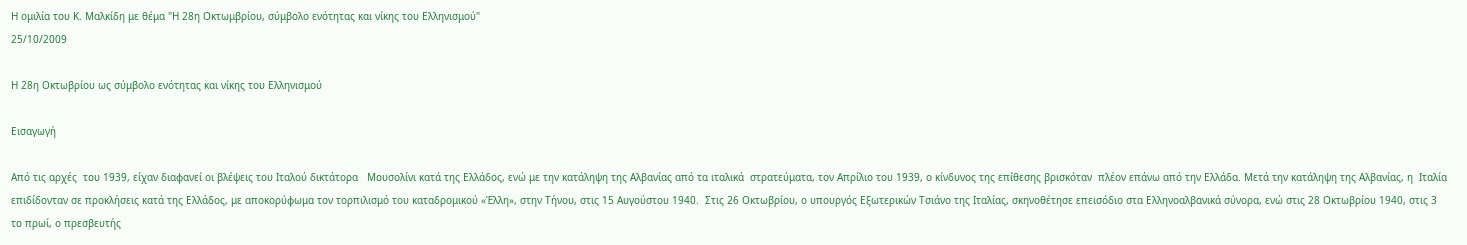Η ομιλία του Κ. Μαλκίδη με θέμα "Η 28η Οκτωμβρίου, σύμβολο ενότητας και νίκης του Ελληνισμού"
25/10/2009

Η 28η Οκτωβρίου ως σύμβολο ενότητας και νίκης του Ελληνισμού

Εισαγωγή

Από τις αρχές  του 1939, είχαν διαφανεί οι βλέψεις του Ιταλού δικτάτορα   Μουσολίνι κατά της Ελλάδος, ενώ με την κατάληψη της Αλβανίας από τα ιταλικά  στρατεύματα, τον Απρίλιο του 1939, ο κίνδυνος της επίθεσης βρισκόταν  πλέον επάνω από την Ελλάδα. Μετά την κατάληψη της Αλβανίας, η  Ιταλία επιδίδονταν σε προκλήσεις κατά της Ελλάδος, με αποκορύφωμα τον τορπιλισμό του καταδρομικού «Έλλη», στην Τήνου, στις 15 Αυγούστου 1940.  Στις 26 Οκτωβρίου, ο υπουργός Εξωτερικών Τσιάνο της Ιταλίας, σκηνοθέτησε επεισόδιο στα Ελληνοαλβανικά σύνορα, ενώ στις 28 Οκτωβρίου 1940, στις 3 το πρωί, ο πρεσβευτής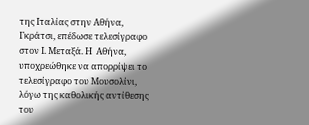της Ιταλίας στην Αθήνα, Γκράτσι, επέδωσε τελεσίγραφο στον Ι. Μεταξά. Η  Αθήνα, υποχρεώθηκε να απορρίψει το τελεσίγραφο του Μουσολίνι, λόγω της καθολικής αντίθεσης του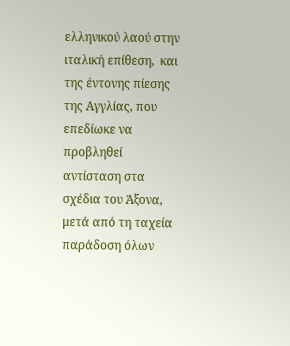ελληνικού λαού στην ιταλική επίθεση,  και της έντονης πίεσης της Αγγλίας, που επεδίωκε να προβληθεί αντίσταση στα σχέδια του Άξονα, μετά από τη ταχεία παράδοση όλων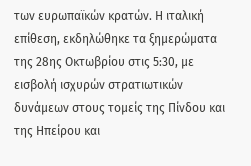των ευρωπαϊκών κρατών. Η ιταλική επίθεση, εκδηλώθηκε τα ξημερώματα της 28ης Οκτωβρίου στις 5:30, με εισβολή ισχυρών στρατιωτικών δυνάμεων στους τομείς της Πίνδου και της Ηπείρου και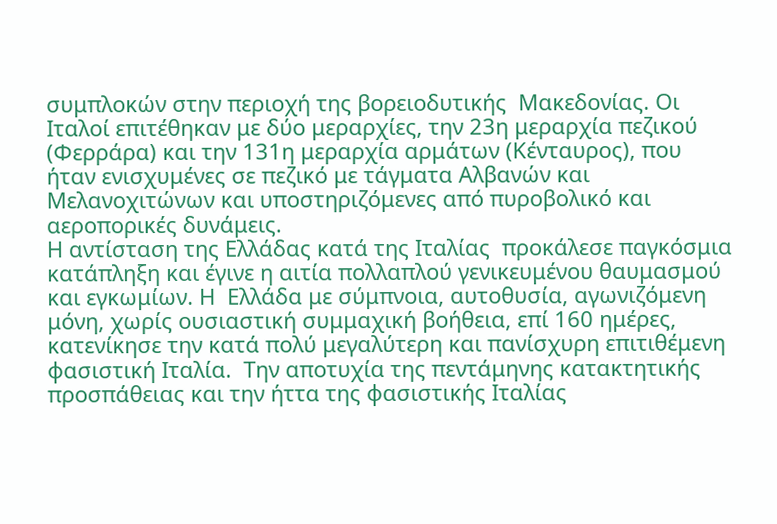συμπλοκών στην περιοχή της βορειοδυτικής  Μακεδονίας. Οι Ιταλοί επιτέθηκαν με δύο μεραρχίες, την 23η μεραρχία πεζικού (Φερράρα) και την 131η μεραρχία αρμάτων (Κένταυρος), που ήταν ενισχυμένες σε πεζικό με τάγματα Αλβανών και Μελανοχιτώνων και υποστηριζόμενες από πυροβολικό και αεροπορικές δυνάμεις.
Η αντίσταση της Ελλάδας κατά της Ιταλίας  προκάλεσε παγκόσμια κατάπληξη και έγινε η αιτία πολλαπλού γενικευμένου θαυμασμού και εγκωμίων. Η  Ελλάδα με σύμπνοια, αυτοθυσία, αγωνιζόμενη μόνη, χωρίς ουσιαστική συμμαχική βοήθεια, επί 160 ημέρες, κατενίκησε την κατά πολύ μεγαλύτερη και πανίσχυρη επιτιθέμενη φασιστική Ιταλία.  Την αποτυχία της πεντάμηνης κατακτητικής προσπάθειας και την ήττα της φασιστικής Ιταλίας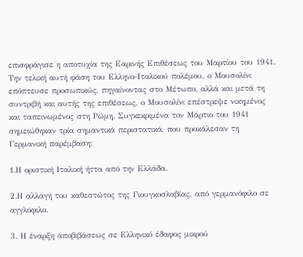επισφράγισε η αποτυχία της Εαρινής Επιθέσεως του Μαρτίου του 1941. Την τελική αυτή φάση του Ελληνο-Ιταλικού πολέμου, ο Μουσολίνι επόπτευσε προσωπικώς, πηγαίνοντας στο Μέτωπο, αλλά και μετά τη συντριβή και αυτής της επιθέσεως, ο Μουσολίνι επέστρεψε νικημένος και ταπεινωμένος στη Ρώμη. Συγκεκριμένα τον Μάρτιο του 1941 σημειώθηκαν τρία σημαντικά περιστατικά, που προκάλεσαν τη Γερμανική παρέμβαση:

1.Η οριστική Ιταλική ήττα από την Ελλάδα.

2.Η αλλαγή του καθεστώτος της Γιουγκοσλαβίας, από γερμανόφιλο σε αγγλόφιλο.

3. Η έναρξη αποβιβάσεως σε Ελληνικό έδαφος μικρού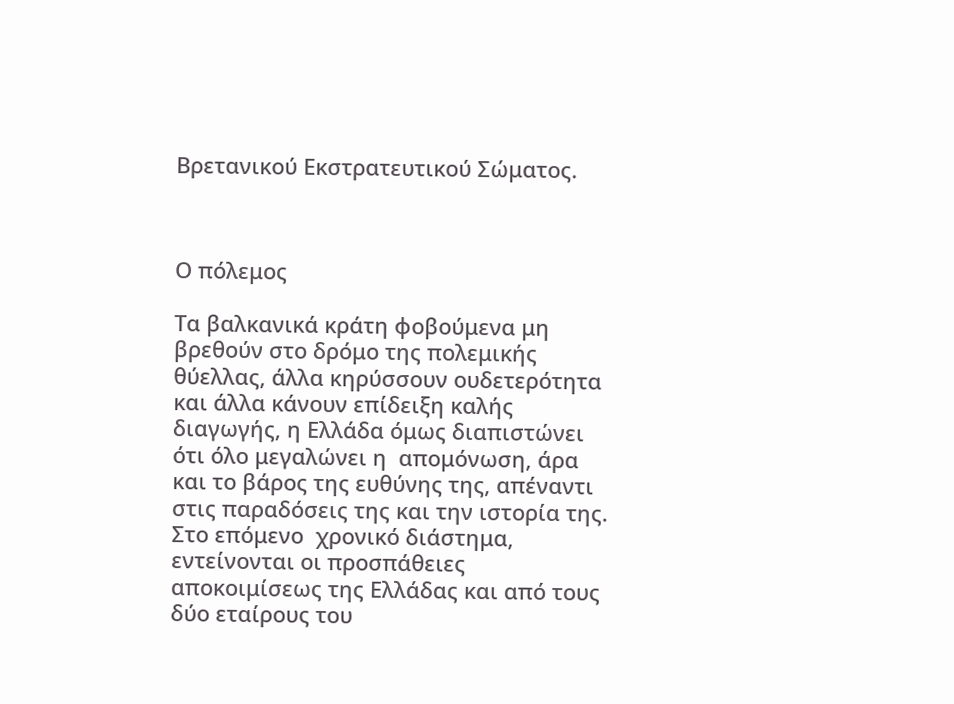Βρετανικού Εκστρατευτικού Σώματος.



Ο πόλεμος

Τα βαλκανικά κράτη φοβούμενα μη βρεθούν στο δρόμο της πολεμικής θύελλας, άλλα κηρύσσουν ουδετερότητα και άλλα κάνουν επίδειξη καλής διαγωγής, η Ελλάδα όμως διαπιστώνει ότι όλο μεγαλώνει η  απομόνωση, άρα και το βάρος της ευθύνης της, απέναντι στις παραδόσεις της και την ιστορία της.  Στο επόμενο  χρονικό διάστημα, εντείνονται οι προσπάθειες αποκοιμίσεως της Ελλάδας και από τους δύο εταίρους του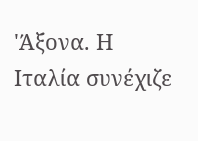'Άξονα. Η Ιταλία συνέχιζε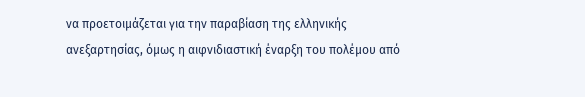να προετοιμάζεται για την παραβίαση της ελληνικής ανεξαρτησίας, όμως η αιφνιδιαστική έναρξη του πολέμου από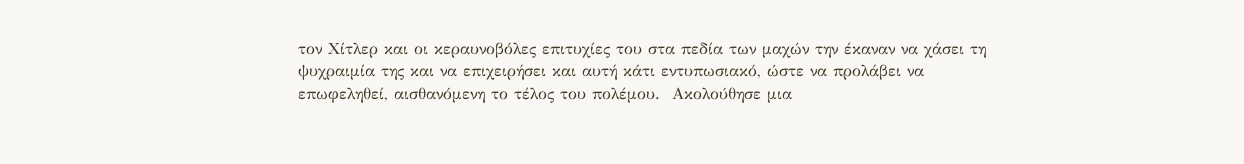τον Χίτλερ και οι κεραυνοβόλες επιτυχίες του στα πεδία των μαχών την έκαναν να χάσει τη ψυχραιμία της και να επιχειρήσει και αυτή κάτι εντυπωσιακό, ώστε να προλάβει να επωφεληθεί, αισθανόμενη το τέλος του πολέμου.  Ακολούθησε μια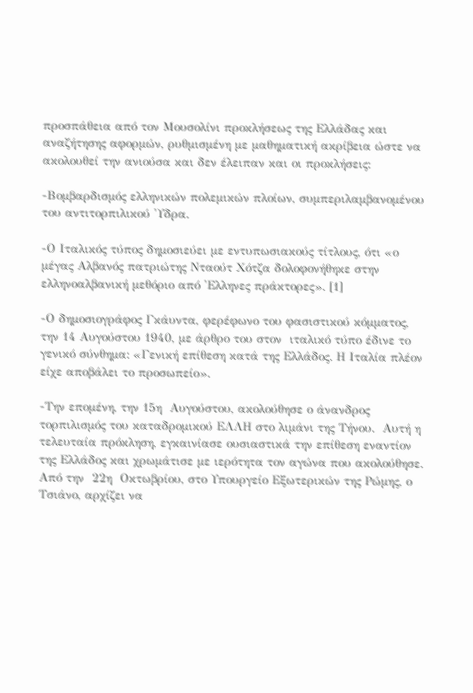προσπάθεια από τον Μουσολίνι προκλήσεως της Ελλάδας και αναζήτησης αφορμών, ρυθμισμένη με μαθηματική ακρίβεια ώστε να ακολουθεί την ανιούσα και δεν έλειπαν και οι προκλήσεις:

-Βομβαρδισμός ελληνικών πολεμικών πλοίων, συμπεριλαμβανομένου του αντιτορπιλικού 'Υδρα.

-Ο Ιταλικός τύπος δημοσιεύει με εντυπωσιακούς τίτλους, ότι «ο μέγας Αλβανός πατριώτης Νταούτ Χότζα δολοφονήθηκε στην ελληνοαλβανική μεθόριο από 'Ελληνες πράκτορες». [1]

-Ο δημοσιογράφος Γκάυντα, φερέφωνο του φασιστικού κόμματος, την 14 Αυγούστου 1940, με άρθρο του στον  ιταλικό τύπο έδινε το γενικό σύνθημα: «Γενική επίθεση κατά της Ελλάδος. Η Ιταλία πλέον είχε αποβάλει το προσωπείο».

-Την επομένη, την 15η  Αυγούστου, ακολούθησε ο άνανδρος τορπιλισμός του καταδρομικού ΕΛΛΗ στο λιμάνι της Τήνου.  Αυτή η τελευταία πρόκληση, εγκαινίασε ουσιαστικά την επίθεση εναντίον της Ελλάδος και χρωμάτισε με ιερότητα τον αγώνα που ακολούθησε. Από την  22η  Οκτωβρίου, στο Υπουργείο Εξωτερικών της Ρώμης, ο Τσιάνο, αρχίζει να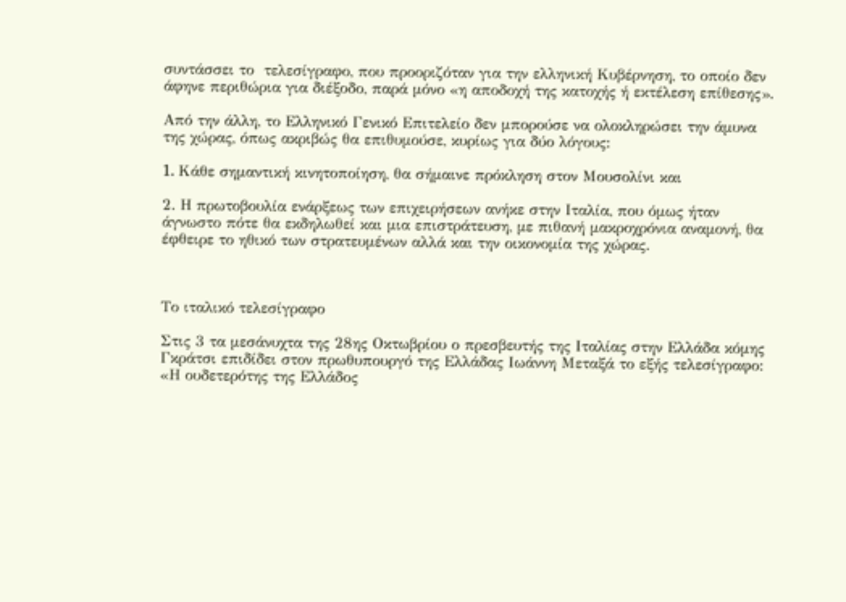συντάσσει το  τελεσίγραφο, που προοριζόταν για την ελληνική Κυβέρνηση, το οποίο δεν άφηνε περιθώρια για διέξοδο, παρά μόνο «η αποδοχή της κατοχής ή εκτέλεση επίθεσης».

Από την άλλη, το Ελληνικό Γενικό Επιτελείο δεν μπορούσε να ολοκληρώσει την άμυνα της χώρας, όπως ακριβώς θα επιθυμούσε, κυρίως για δύο λόγους:

1. Kάθε σημαντική κινητοποίηση, θα σήμαινε πρόκληση στον Μουσολίνι και

2. Η πρωτοβουλία ενάρξεως των επιχειρήσεων ανήκε στην Ιταλία, που όμως ήταν άγνωστο πότε θα εκδηλωθεί και μια επιστράτευση, με πιθανή μακροχρόνια αναμονή, θα έφθειρε το ηθικό των στρατευμένων αλλά και την οικονομία της χώρας.



Το ιταλικό τελεσίγραφο

Στις 3 τα μεσάνυχτα της 28ης Οκτωβρίου ο πρεσβευτής της Ιταλίας στην Ελλάδα κόμης Γκράτσι επιδίδει στον πρωθυπουργό της Ελλάδας Ιωάννη Μεταξά το εξής τελεσίγραφο: «Η ουδετερότης της Ελλάδος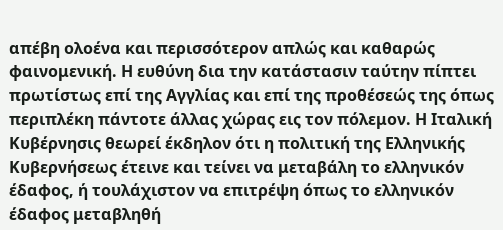απέβη ολοένα και περισσότερον απλώς και καθαρώς φαινομενική. Η ευθύνη δια την κατάστασιν ταύτην πίπτει πρωτίστως επί της Αγγλίας και επί της προθέσεώς της όπως περιπλέκη πάντοτε άλλας χώρας εις τον πόλεμον. Η Ιταλική Κυβέρνησις θεωρεί έκδηλον ότι η πολιτική της Ελληνικής Κυβερνήσεως έτεινε και τείνει να μεταβάλη το ελληνικόν έδαφος, ή τουλάχιστον να επιτρέψη όπως το ελληνικόν έδαφος μεταβληθή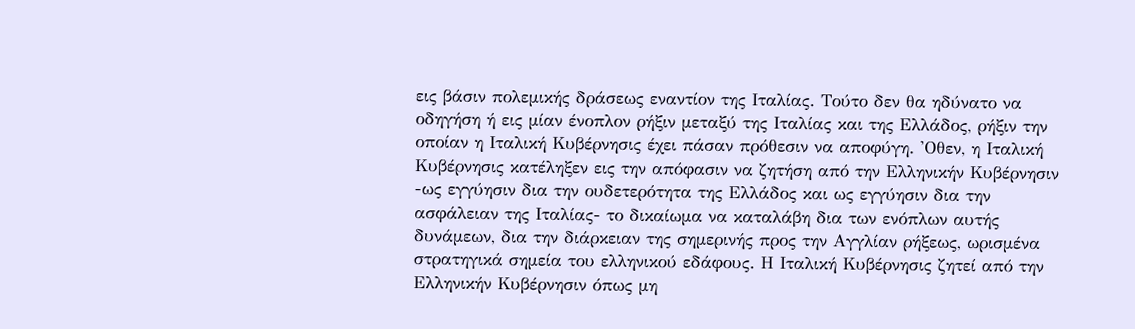εις βάσιν πολεμικής δράσεως εναντίον της Ιταλίας. Τούτο δεν θα ηδύνατο να οδηγήση ή εις μίαν ένοπλον ρήξιν μεταξύ της Ιταλίας και της Ελλάδος, ρήξιν την οποίαν η Ιταλική Κυβέρνησις έχει πάσαν πρόθεσιν να αποφύγη. 'Οθεν, η Ιταλική Κυβέρνησις κατέληξεν εις την απόφασιν να ζητήση από την Ελληνικήν Κυβέρνησιν -ως εγγύησιν δια την ουδετερότητα της Ελλάδος και ως εγγύησιν δια την ασφάλειαν της Ιταλίας- το δικαίωμα να καταλάβη δια των ενόπλων αυτής δυνάμεων, δια την διάρκειαν της σημερινής προς την Αγγλίαν ρήξεως, ωρισμένα στρατηγικά σημεία του ελληνικού εδάφους. Η Ιταλική Κυβέρνησις ζητεί από την Ελληνικήν Κυβέρνησιν όπως μη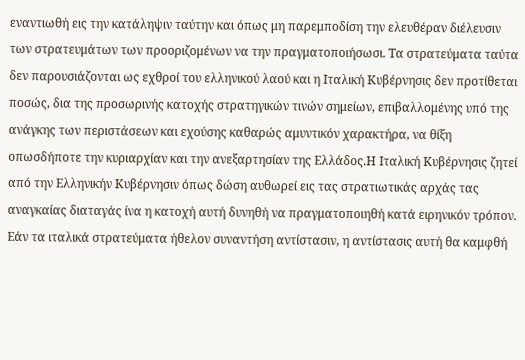εναντιωθή εις την κατάληψιν ταύτην και όπως μη παρεμποδίση την ελευθέραν διέλευσιν των στρατευμάτων των προοριζομένων να την πραγματοποιήσωσι. Τα στρατεύματα ταύτα δεν παρουσιάζονται ως εχθροί του ελληνικού λαού και η Ιταλική Κυβέρνησις δεν προτίθεται ποσώς, δια της προσωρινής κατοχής στρατηγικών τινών σημείων, επιβαλλομένης υπό της ανάγκης των περιστάσεων και εχούσης καθαρώς αμυντικόν χαρακτήρα, να θίξη οπωσδήποτε την κυριαρχίαν και την ανεξαρτησίαν της Ελλάδος.Η Ιταλική Κυβέρνησις ζητεί από την Ελληνικήν Κυβέρνησιν όπως δώση αυθωρεί εις τας στρατιωτικάς αρχάς τας αναγκαίας διαταγάς ίνα η κατοχή αυτή δυνηθή να πραγματοποιηθή κατά ειρηνικόν τρόπον. Εάν τα ιταλικά στρατεύματα ήθελον συναντήση αντίστασιν, η αντίστασις αυτή θα καμφθή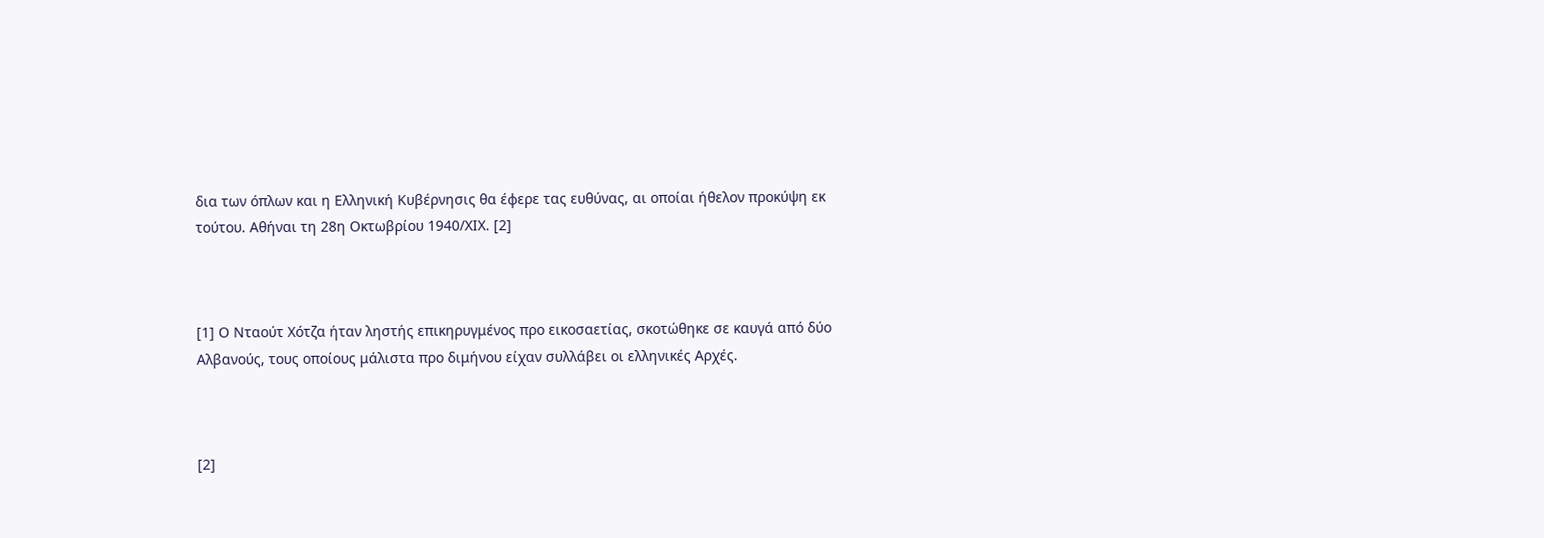δια των όπλων και η Ελληνική Κυβέρνησις θα έφερε τας ευθύνας, αι οποίαι ήθελον προκύψη εκ τούτου. Αθήναι τη 28η Οκτωβρίου 1940/ΧΙΧ. [2]



[1] Ο Νταούτ Χότζα ήταν ληστής επικηρυγμένος προ εικοσαετίας, σκοτώθηκε σε καυγά από δύο Αλβανούς, τους οποίους μάλιστα προ διμήνου είχαν συλλάβει οι ελληνικές Αρχές.



[2]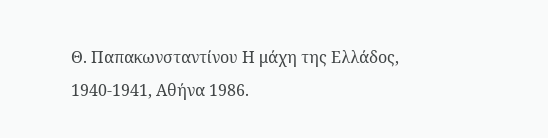Θ. Παπακωνσταντίνου Η μάχη της Ελλάδος, 1940-1941, Αθήνα 1986.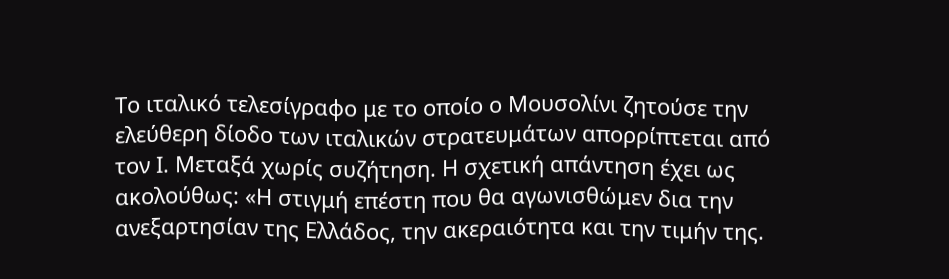Το ιταλικό τελεσίγραφο με το οποίο ο Μουσολίνι ζητούσε την ελεύθερη δίοδο των ιταλικών στρατευμάτων απορρίπτεται από τον Ι. Μεταξά χωρίς συζήτηση. Η σχετική απάντηση έχει ως ακολούθως: «Η στιγμή επέστη που θα αγωνισθώμεν δια την ανεξαρτησίαν της Ελλάδος, την ακεραιότητα και την τιμήν της.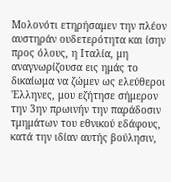Μολονότι ετηρήσαμεν την πλέον αυστηράν ουδετερότητα και ίσην προς όλους, η Ιταλία, μη αναγνωρίζουσα εις ημάς το δικαίωμα να ζώμεν ως ελεύθεροι 'Ελληνες, μου εζήτησε σήμερον την 3ην πρωινήν την παράδοσιν τμημάτων του εθνικού εδάφους, κατά την ιδίαν αυτής βούλησιν,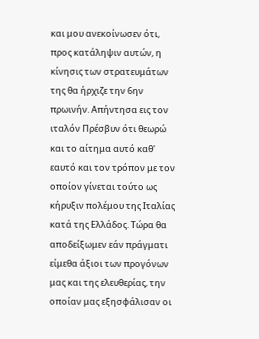και μου ανεκοίνωσεν ότι, προς κατάληψιν αυτών, η κίνησις των στρατευμάτων της θα ήρχιζε την 6ην πρωινήν. Απήντησα εις τον ιταλόν Πρέσβυν ότι θεωρώ και το αίτημα αυτό καθ' εαυτό και τον τρόπον με τον οποίον γίνεται τούτο ως κήρυξιν πολέμου της Ιταλίας κατά της Ελλάδος. Τώρα θα αποδείξωμεν εάν πράγματι είμεθα άξιοι των προγόνων μας και της ελευθερίας, την οποίαν μας εξησφάλισαν οι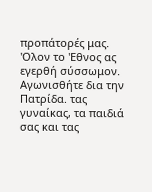προπάτορές μας. 'Ολον το 'Εθνος ας εγερθή σύσσωμον. Αγωνισθήτε δια την Πατρίδα. τας γυναίκας, τα παιδιά σας και τας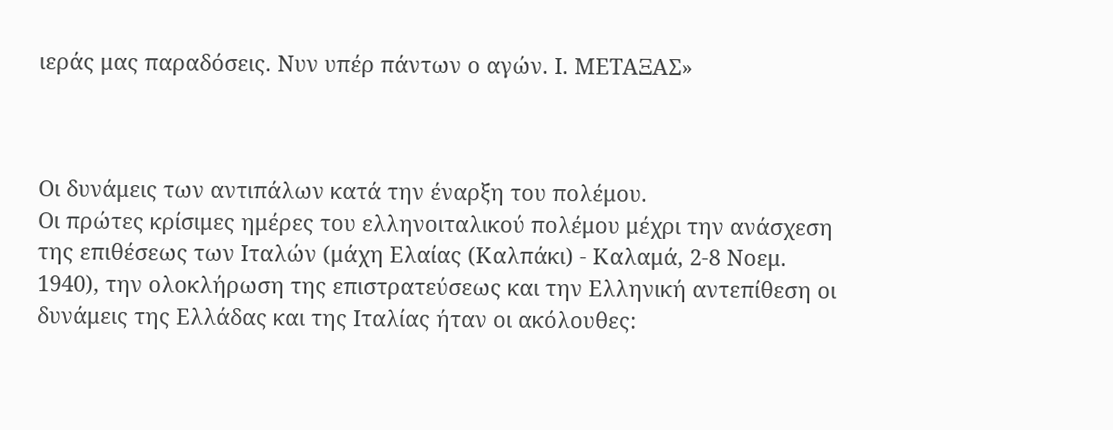ιεράς μας παραδόσεις. Νυν υπέρ πάντων ο αγών. Ι. ΜΕΤΑΞΑΣ»



Οι δυνάμεις των αντιπάλων κατά την έναρξη του πολέμου.
Οι πρώτες κρίσιμες ημέρες του ελληνοιταλικού πολέμου μέχρι την ανάσχεση της επιθέσεως των Ιταλών (μάχη Ελαίας (Καλπάκι) - Καλαμά, 2-8 Νοεμ. 1940), την ολοκλήρωση της επιστρατεύσεως και την Ελληνική αντεπίθεση οι δυνάμεις της Ελλάδας και της Ιταλίας ήταν οι ακόλουθες: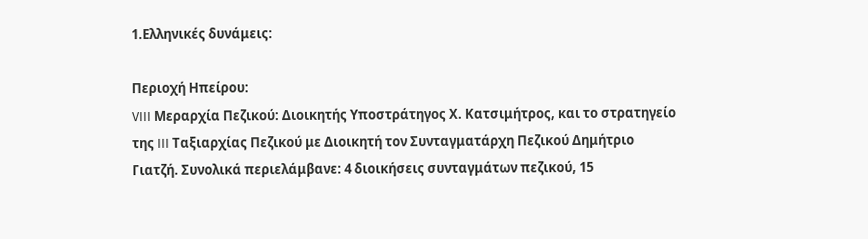1.Ελληνικές δυνάμεις:

Περιοχή Ηπείρου:
VIII Μεραρχία Πεζικού: Διοικητής Υποστράτηγος Χ. Κατσιμήτρος, και το στρατηγείο της III Ταξιαρχίας Πεζικού με Διοικητή τον Συνταγματάρχη Πεζικού Δημήτριο Γιατζή. Συνολικά περιελάμβανε: 4 διοικήσεις συνταγμάτων πεζικού, 15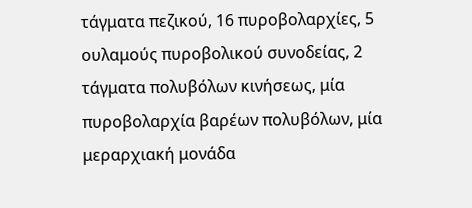τάγματα πεζικού, 16 πυροβολαρχίες, 5 ουλαμούς πυροβολικού συνοδείας, 2 τάγματα πολυβόλων κινήσεως, μία πυροβολαρχία βαρέων πολυβόλων, μία μεραρχιακή μονάδα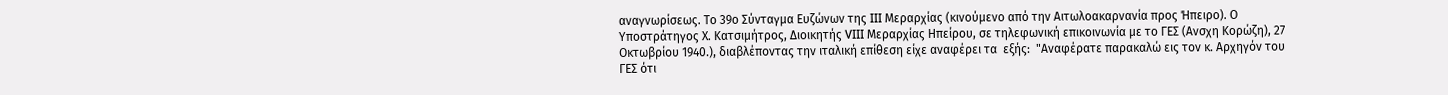αναγνωρίσεως. Το 39ο Σύνταγμα Ευζώνων της III Μεραρχίας (κινούμενο από την Αιτωλοακαρνανία προς Ήπειρο). Ο Υποστράτηγος Χ. Κατσιμήτρος, Διοικητής VIII Μεραρχίας Ηπείρου, σε τηλεφωνική επικοινωνία με το ΓΕΣ (Ανσχη Κορώζη), 27 Οκτωβρίου 1940.), διαβλέποντας την ιταλική επίθεση είχε αναφέρει τα  εξής:  "Αναφέρατε παρακαλώ εις τον κ. Αρχηγόν του ΓΕΣ ότι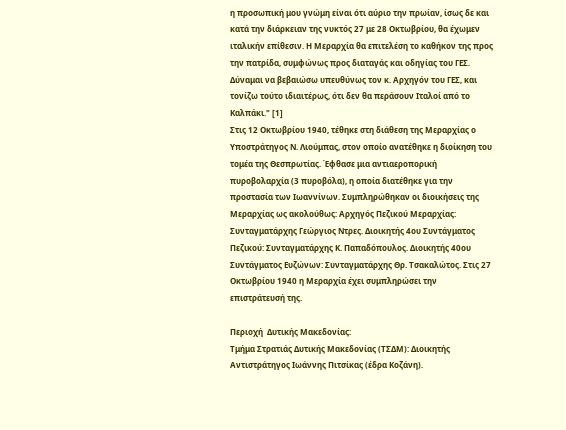η προσωπική μου γνώμη είναι ότι αύριο την πρωίαν, ίσως δε και κατά την διάρκειαν της νυκτός 27 με 28 Οκτωβρίου, θα έχωμεν ιταλικήν επίθεσιν. Η Μεραρχία θα επιτελέση το καθήκον της προς την πατρίδα, συμφώνως προς διαταγάς και οδηγίας του ΓΕΣ. Δύναμαι να βεβαιώσω υπευθύνως τον κ. Αρχηγόν του ΓΕΣ, και τονίζω τούτο ιδιαιτέρως, ότι δεν θα περάσουν Ιταλοί από το Καλπάκι." [1]
Στις 12 Οκτωβρίου 1940, τέθηκε στη διάθεση της Μεραρχίας ο Υποστράτηγος Ν. Λιούμπας, στον οποίο ανατέθηκε η διοίκηση του τομέα της Θεσπρωτίας. Έφθασε μια αντιαεροπορική πυροβολαρχία (3 πυροβόλα), η οποία διατέθηκε για την προστασία των Ιωαννίνων. Συμπληρώθηκαν οι διοικήσεις της Μεραρχίας ως ακολούθως: Αρχηγός Πεζικού Μεραρχίας: Συνταγματάρχης Γεώργιος Ντρες. Διοικητής 4ου Συντάγματος Πεζικού: Συνταγματάρχης Κ. Παπαδόπουλος. Διοικητής 40ου Συντάγματος Ευζώνων: Συνταγματάρχης Θρ. Τσακαλώτος. Στις 27 Οκτωβρίου 1940 η Μεραρχία έχει συμπληρώσει την επιστράτευσή της.

Περιοχή  Δυτικής Μακεδονίας:
Τμήμα Στρατιάς Δυτικής Μακεδονίας (ΤΣΔΜ): Διοικητής Αντιστράτηγος Ιωάννης Πιτσίκας (έδρα Κοζάνη).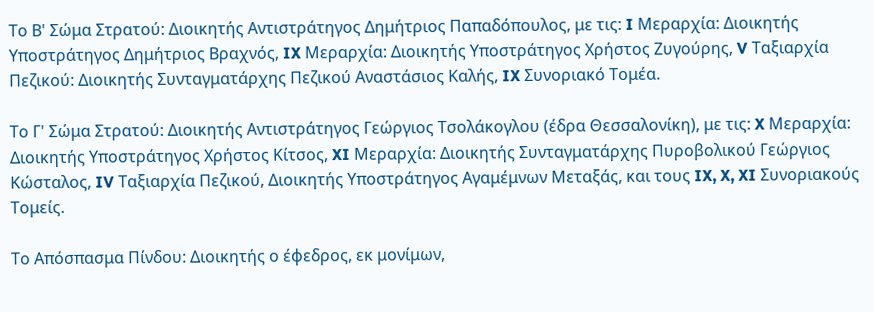Το Β' Σώμα Στρατού: Διοικητής Αντιστράτηγος Δημήτριος Παπαδόπουλος, με τις: I Μεραρχία: Διοικητής Υποστράτηγος Δημήτριος Βραχνός, IX Μεραρχία: Διοικητής Υποστράτηγος Χρήστος Ζυγούρης, V Ταξιαρχία Πεζικού: Διοικητής Συνταγματάρχης Πεζικού Αναστάσιος Καλής, IX Συνοριακό Τομέα.

Το Γ' Σώμα Στρατού: Διοικητής Αντιστράτηγος Γεώργιος Τσολάκογλου (έδρα Θεσσαλονίκη), με τις: X Μεραρχία: Διοικητής Υποστράτηγος Χρήστος Κίτσος, XI Μεραρχία: Διοικητής Συνταγματάρχης Πυροβολικού Γεώργιος Κώσταλος, IV Ταξιαρχία Πεζικού, Διοικητής Υποστράτηγος Αγαμέμνων Μεταξάς, και τους IX, X, XI Συνοριακούς Τομείς.

Το Απόσπασμα Πίνδου: Διοικητής ο έφεδρος, εκ μονίμων,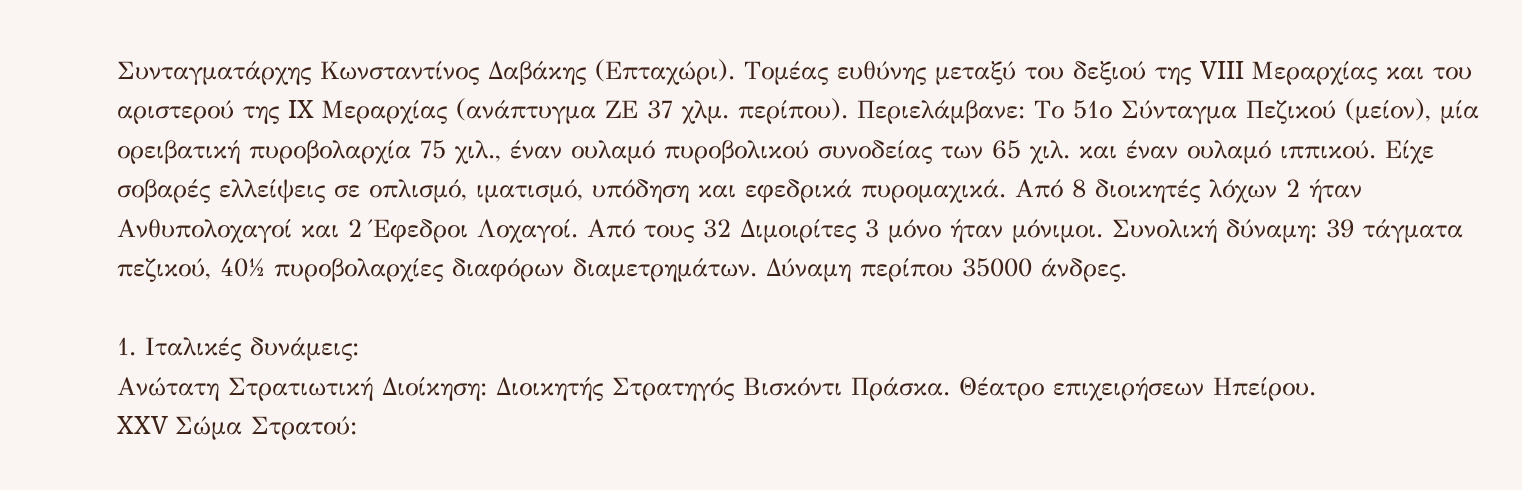Συνταγματάρχης Κωνσταντίνος Δαβάκης (Επταχώρι). Τομέας ευθύνης μεταξύ του δεξιού της VIII Μεραρχίας και του αριστερού της IX Μεραρχίας (ανάπτυγμα ΖΕ 37 χλμ. περίπου). Περιελάμβανε: Το 51ο Σύνταγμα Πεζικού (μείον), μία ορειβατική πυροβολαρχία 75 χιλ., έναν ουλαμό πυροβολικού συνοδείας των 65 χιλ. και έναν ουλαμό ιππικού. Είχε σοβαρές ελλείψεις σε οπλισμό, ιματισμό, υπόδηση και εφεδρικά πυρομαχικά. Από 8 διοικητές λόχων 2 ήταν Ανθυπολοχαγοί και 2 Έφεδροι Λοχαγοί. Από τους 32 Διμοιρίτες 3 μόνο ήταν μόνιμοι. Συνολική δύναμη: 39 τάγματα πεζικού, 40½ πυροβολαρχίες διαφόρων διαμετρημάτων. Δύναμη περίπου 35000 άνδρες.

1. Ιταλικές δυνάμεις:
Ανώτατη Στρατιωτική Διοίκηση: Διοικητής Στρατηγός Βισκόντι Πράσκα. Θέατρο επιχειρήσεων Ηπείρου.
XXV Σώμα Στρατού: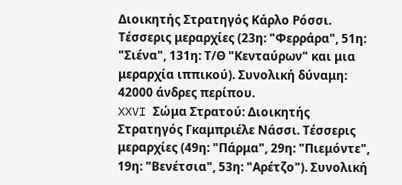Διοικητής Στρατηγός Κάρλο Ρόσσι. Τέσσερις μεραρχίες (23η: "Φερράρα", 51η: "Σιένα", 131η: Τ/Θ "Κενταύρων" και μια μεραρχία ιππικού). Συνολική δύναμη: 42000 άνδρες περίπου.
XXVI Σώμα Στρατού: Διοικητής Στρατηγός Γκαμπριέλε Νάσσι. Τέσσερις μεραρχίες (49η: "Πάρμα", 29η: "Πιεμόντε", 19η: "Βενέτσια", 53η: "Αρέτζο"). Συνολική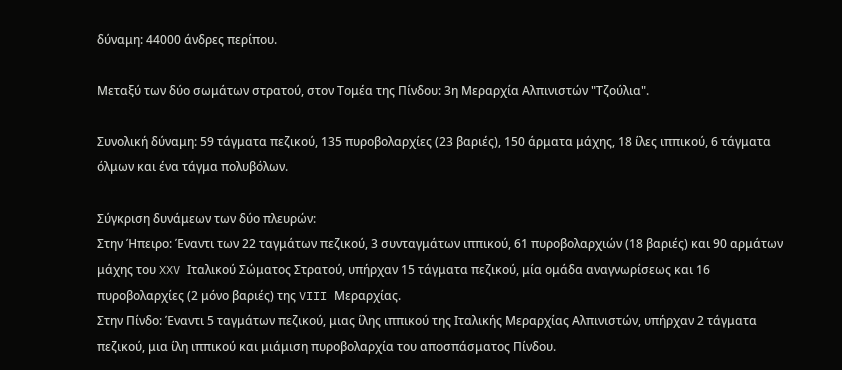δύναμη: 44000 άνδρες περίπου.

Μεταξύ των δύο σωμάτων στρατού, στον Τομέα της Πίνδου: 3η Μεραρχία Αλπινιστών "Τζούλια".

Συνολική δύναμη: 59 τάγματα πεζικού, 135 πυροβολαρχίες (23 βαριές), 150 άρματα μάχης, 18 ίλες ιππικού, 6 τάγματα όλμων και ένα τάγμα πολυβόλων.

Σύγκριση δυνάμεων των δύο πλευρών:
Στην Ήπειρο: Έναντι των 22 ταγμάτων πεζικού, 3 συνταγμάτων ιππικού, 61 πυροβολαρχιών (18 βαριές) και 90 αρμάτων μάχης του XXV Ιταλικού Σώματος Στρατού, υπήρχαν 15 τάγματα πεζικού, μία ομάδα αναγνωρίσεως και 16 πυροβολαρχίες (2 μόνο βαριές) της VIII Μεραρχίας.
Στην Πίνδο: Έναντι 5 ταγμάτων πεζικού, μιας ίλης ιππικού της Ιταλικής Μεραρχίας Αλπινιστών, υπήρχαν 2 τάγματα πεζικού, μια ίλη ιππικού και μιάμιση πυροβολαρχία του αποσπάσματος Πίνδου.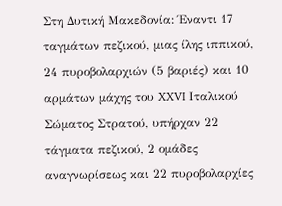Στη Δυτική Μακεδονία: Έναντι 17 ταγμάτων πεζικού, μιας ίλης ιππικού, 24 πυροβολαρχιών (5 βαριές) και 10 αρμάτων μάχης του XXVI Ιταλικού Σώματος Στρατού, υπήρχαν 22 τάγματα πεζικού, 2 ομάδες αναγνωρίσεως και 22 πυροβολαρχίες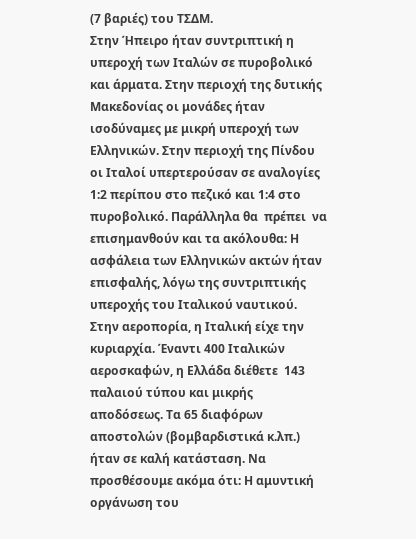(7 βαριές) του ΤΣΔΜ.
Στην Ήπειρο ήταν συντριπτική η υπεροχή των Ιταλών σε πυροβολικό και άρματα. Στην περιοχή της δυτικής Μακεδονίας οι μονάδες ήταν ισοδύναμες με μικρή υπεροχή των Ελληνικών. Στην περιοχή της Πίνδου οι Ιταλοί υπερτερούσαν σε αναλογίες 1:2 περίπου στο πεζικό και 1:4 στο πυροβολικό. Παράλληλα θα  πρέπει  να επισημανθούν και τα ακόλουθα: Η ασφάλεια των Ελληνικών ακτών ήταν επισφαλής, λόγω της συντριπτικής υπεροχής του Ιταλικού ναυτικού. Στην αεροπορία, η Ιταλική είχε την κυριαρχία. Έναντι 400 Ιταλικών αεροσκαφών, η Ελλάδα διέθετε  143 παλαιού τύπου και μικρής αποδόσεως. Τα 65 διαφόρων αποστολών (βομβαρδιστικά κ.λπ.) ήταν σε καλή κατάσταση. Να προσθέσουμε ακόμα ότι: Η αμυντική οργάνωση του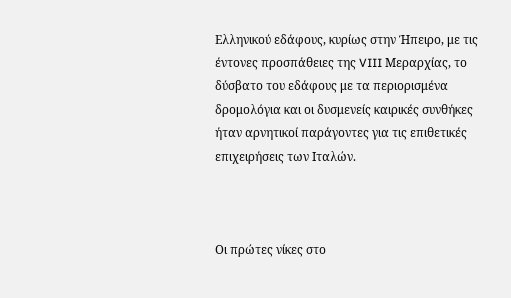Ελληνικού εδάφους, κυρίως στην Ήπειρο, με τις έντονες προσπάθειες της VIII Μεραρχίας, το δύσβατο του εδάφους με τα περιορισμένα δρομολόγια και οι δυσμενείς καιρικές συνθήκες ήταν αρνητικοί παράγοντες για τις επιθετικές επιχειρήσεις των Ιταλών.



Οι πρώτες νίκες στο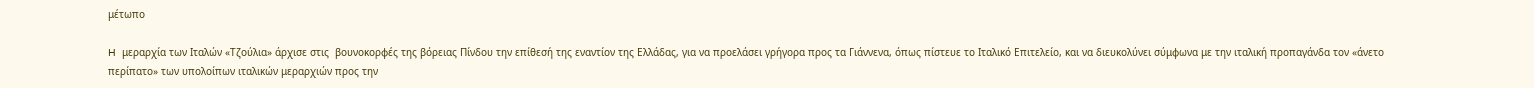μέτωπο

H  μεραρχία των Ιταλών «Τζούλια» άρχισε στις  βουνοκορφές της βόρειας Πίνδου την επίθεσή της εναντίον της Ελλάδας, για να προελάσει γρήγορα προς τα Γιάννενα, όπως πίστευε το Ιταλικό Επιτελείο, και να διευκολύνει σύμφωνα με την ιταλική προπαγάνδα τον «άνετο περίπατο» των υπολοίπων ιταλικών μεραρχιών προς την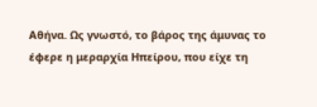Αθήνα. Ως γνωστό, το βάρος της άμυνας το έφερε η μεραρχία Ηπείρου, που είχε τη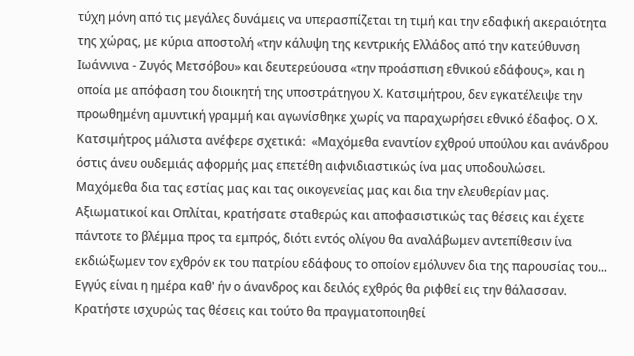τύχη μόνη από τις μεγάλες δυνάμεις να υπερασπίζεται τη τιμή και την εδαφική ακεραιότητα της χώρας, με κύρια αποστολή «την κάλυψη της κεντρικής Ελλάδος από την κατεύθυνση Ιωάννινα - Ζυγός Μετσόβου» και δευτερεύουσα «την προάσπιση εθνικού εδάφους», και η οποία με απόφαση του διοικητή της υποστράτηγου Χ. Κατσιμήτρου, δεν εγκατέλειψε την προωθημένη αμυντική γραμμή και αγωνίσθηκε χωρίς να παραχωρήσει εθνικό έδαφος. Ο Χ. Κατσιμήτρος μάλιστα ανέφερε σχετικά:  «Μαχόμεθα εναντίον εχθρού υπούλου και ανάνδρου όστις άνευ ουδεμιάς αφορμής μας επετέθη αιφνιδιαστικώς ίνα μας υποδουλώσει.  Μαχόμεθα δια τας εστίας μας και τας οικογενείας μας και δια την ελευθερίαν μας.  Αξιωματικοί και Οπλίται, κρατήσατε σταθερώς και αποφασιστικώς τας θέσεις και έχετε πάντοτε το βλέμμα προς τα εμπρός, διότι εντός ολίγου θα αναλάβωμεν αντεπίθεσιν ίνα εκδιώξωμεν τον εχθρόν εκ του πατρίου εδάφους το οποίον εμόλυνεν δια της παρουσίας του... Εγγύς είναι η ημέρα καθ' ήν ο άνανδρος και δειλός εχθρός θα ριφθεί εις την θάλασσαν. Κρατήστε ισχυρώς τας θέσεις και τούτο θα πραγματοποιηθεί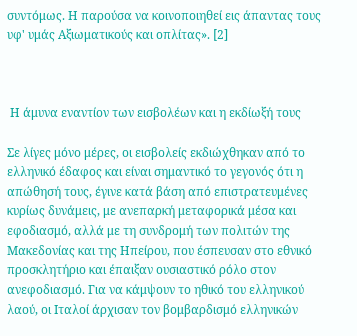συντόμως. Η παρούσα να κοινοποιηθεί εις άπαντας τους υφ' υμάς Αξιωματικούς και οπλίτας». [2]



 Η άμυνα εναντίον των εισβολέων και η εκδίωξή τους

Σε λίγες μόνο μέρες, οι εισβολείς εκδιώχθηκαν από το ελληνικό έδαφος και είναι σημαντικό το γεγονός ότι η απώθησή τους, έγινε κατά βάση από επιστρατευμένες κυρίως δυνάμεις, με ανεπαρκή μεταφορικά μέσα και εφοδιασμό, αλλά με τη συνδρομή των πολιτών της Μακεδονίας και της Ηπείρου, που έσπευσαν στο εθνικό προσκλητήριο και έπαιξαν ουσιαστικό ρόλο στον ανεφοδιασμό. Για να κάμψουν το ηθικό του ελληνικού λαού, οι Ιταλοί άρχισαν τον βομβαρδισμό ελληνικών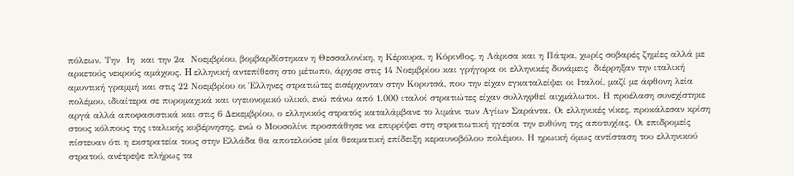πόλεων. Την  1η  και την 2α  Νοεμβρίου, βομβαρδίστηκαν η Θεσσαλονίκη, η Κέρκυρα, η Κόρινθος, η Λάρισα και η Πάτρα, χωρίς σοβαρές ζημίες αλλά με αρκετούς νεκρούς αμάχους. H ελληνική αντεπίθεση στο μέτωπο, άρχισε στις 14 Νοεμβρίου και γρήγορα οι ελληνικές δυνάμεις  διέρρηξαν την ιταλική αμυντική γραμμή και στις 22 Νοεμβρίου οι Έλληνες στρατιώτες εισέρχονταν στην Κορυτσά, που την είχαν εγκαταλείψει οι Ιταλοί, μαζί με άφθονη λεία πολέμου, ιδιαίτερα σε πυρομαχικά και υγειονομικό υλικό, ενώ πάνω από 1.000 ιταλοί στρατιώτες είχαν συλληφθεί αιχμάλωτοι. Η προέλαση συνεχίστηκε αργά αλλά αποφασιστικά και στις 6 Δεκεμβρίου, ο ελληνικός στρατός καταλάμβανε το λιμάνι των Αγίων Σαράντα. Οι ελληνικές νίκες, προκάλεσαν κρίση στους κόλπους της ιταλικής κυβέρνησης, ενώ ο Μουσολίνι προσπάθησε να επιρρίψει στη στρατιωτική ηγεσία την ευθύνη της αποτυχίας. Οι επιδρομείς πίστευαν ότι η εκστρατεία τους στην Ελλάδα θα αποτελούσε μία θεαματική επίδειξη κεραυνοβόλου πολέμου. Η ηρωική όμως αντίσταση του ελληνικού στρατού, ανέτρεψε πλήρως τα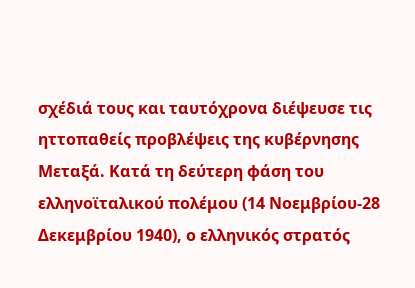σχέδιά τους και ταυτόχρονα διέψευσε τις ηττοπαθείς προβλέψεις της κυβέρνησης Μεταξά. Κατά τη δεύτερη φάση του ελληνοϊταλικού πολέμου (14 Νοεμβρίου-28 Δεκεμβρίου 1940), ο ελληνικός στρατός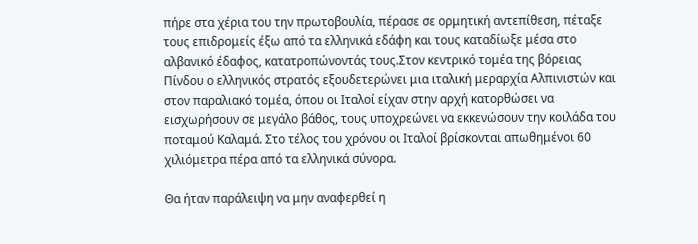πήρε στα χέρια του την πρωτοβουλία, πέρασε σε ορμητική αντεπίθεση, πέταξε τους επιδρομείς έξω από τα ελληνικά εδάφη και τους καταδίωξε μέσα στο αλβανικό έδαφος, κατατροπώνοντάς τους.Στον κεντρικό τομέα της βόρειας Πίνδου ο ελληνικός στρατός εξουδετερώνει μια ιταλική μεραρχία Αλπινιστών και στον παραλιακό τομέα, όπου οι Ιταλοί είχαν στην αρχή κατορθώσει να εισχωρήσουν σε μεγάλο βάθος, τους υποχρεώνει να εκκενώσουν την κοιλάδα του ποταμού Καλαμά. Στο τέλος του χρόνου οι Ιταλοί βρίσκονται απωθημένοι 60 χιλιόμετρα πέρα από τα ελληνικά σύνορα.

Θα ήταν παράλειψη να μην αναφερθεί η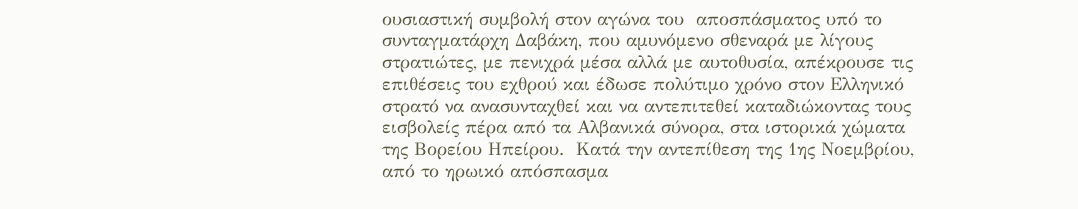ουσιαστική συμβολή στον αγώνα του  αποσπάσματος υπό το συνταγματάρχη Δαβάκη, που αμυνόμενο σθεναρά με λίγους στρατιώτες, με πενιχρά μέσα αλλά με αυτοθυσία, απέκρουσε τις επιθέσεις του εχθρού και έδωσε πολύτιμο χρόνο στον Ελληνικό στρατό να ανασυνταχθεί και να αντεπιτεθεί καταδιώκοντας τους εισβολείς πέρα από τα Αλβανικά σύνορα, στα ιστορικά χώματα της Βορείου Ηπείρου.  Κατά την αντεπίθεση της 1ης Νοεμβρίου, από το ηρωικό απόσπασμα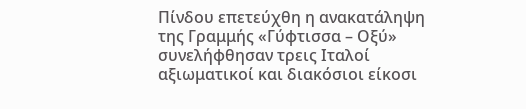Πίνδου επετεύχθη η ανακατάληψη της Γραμμής «Γύφτισσα – Οξύ» συνελήφθησαν τρεις Ιταλοί αξιωματικοί και διακόσιοι είκοσι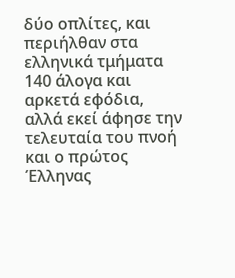δύο οπλίτες, και περιήλθαν στα ελληνικά τμήματα 140 άλογα και αρκετά εφόδια, αλλά εκεί άφησε την τελευταία του πνοή και ο πρώτος Έλληνας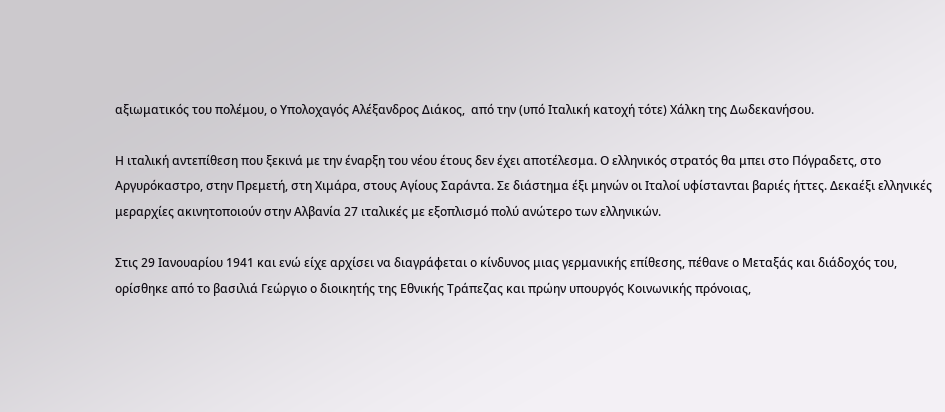αξιωματικός του πολέμου, ο Υπολοχαγός Αλέξανδρος Διάκος,  από την (υπό Ιταλική κατοχή τότε) Χάλκη της Δωδεκανήσου.

Η ιταλική αντεπίθεση που ξεκινά με την έναρξη του νέου έτους δεν έχει αποτέλεσμα. Ο ελληνικός στρατός θα μπει στο Πόγραδετς, στο Αργυρόκαστρο, στην Πρεμετή, στη Χιμάρα, στους Αγίους Σαράντα. Σε διάστημα έξι μηνών οι Ιταλοί υφίστανται βαριές ήττες. Δεκαέξι ελληνικές μεραρχίες ακινητοποιούν στην Αλβανία 27 ιταλικές με εξοπλισμό πολύ ανώτερο των ελληνικών.

Στις 29 Ιανουαρίου 1941 και ενώ είχε αρχίσει να διαγράφεται ο κίνδυνος μιας γερμανικής επίθεσης, πέθανε ο Μεταξάς και διάδοχός του, ορίσθηκε από το βασιλιά Γεώργιο ο διοικητής της Εθνικής Τράπεζας και πρώην υπουργός Κοινωνικής πρόνοιας,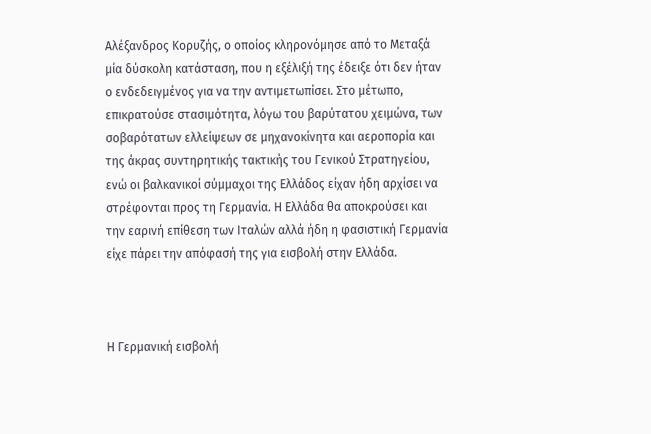Αλέξανδρος Κορυζής, ο οποίος κληρονόμησε από το Μεταξά μία δύσκολη κατάσταση, που η εξέλιξή της έδειξε ότι δεν ήταν ο ενδεδειγμένος για να την αντιμετωπίσει. Στο μέτωπο, επικρατούσε στασιμότητα, λόγω του βαρύτατου χειμώνα, των σοβαρότατων ελλείψεων σε μηχανοκίνητα και αεροπορία και της άκρας συντηρητικής τακτικής του Γενικού Στρατηγείου, ενώ οι βαλκανικοί σύμμαχοι της Ελλάδος είχαν ήδη αρχίσει να στρέφονται προς τη Γερμανία. Η Ελλάδα θα αποκρούσει και την εαρινή επίθεση των Ιταλών αλλά ήδη η φασιστική Γερμανία είχε πάρει την απόφασή της για εισβολή στην Ελλάδα.



Η Γερμανική εισβολή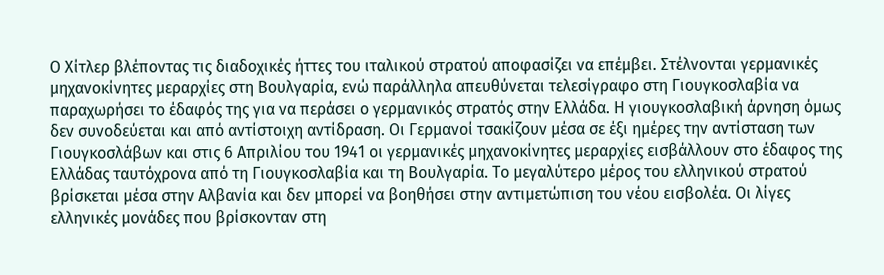Ο Χίτλερ βλέποντας τις διαδοχικές ήττες του ιταλικού στρατού αποφασίζει να επέμβει. Στέλνονται γερμανικές μηχανοκίνητες μεραρχίες στη Βουλγαρία, ενώ παράλληλα απευθύνεται τελεσίγραφο στη Γιουγκοσλαβία να παραχωρήσει το έδαφός της για να περάσει ο γερμανικός στρατός στην Ελλάδα. Η γιουγκοσλαβική άρνηση όμως δεν συνοδεύεται και από αντίστοιχη αντίδραση. Οι Γερμανοί τσακίζουν μέσα σε έξι ημέρες την αντίσταση των Γιουγκοσλάβων και στις 6 Απριλίου του 1941 οι γερμανικές μηχανοκίνητες μεραρχίες εισβάλλουν στο έδαφος της Ελλάδας ταυτόχρονα από τη Γιουγκοσλαβία και τη Βουλγαρία. Το μεγαλύτερο μέρος του ελληνικού στρατού βρίσκεται μέσα στην Αλβανία και δεν μπορεί να βοηθήσει στην αντιμετώπιση του νέου εισβολέα. Οι λίγες ελληνικές μονάδες που βρίσκονταν στη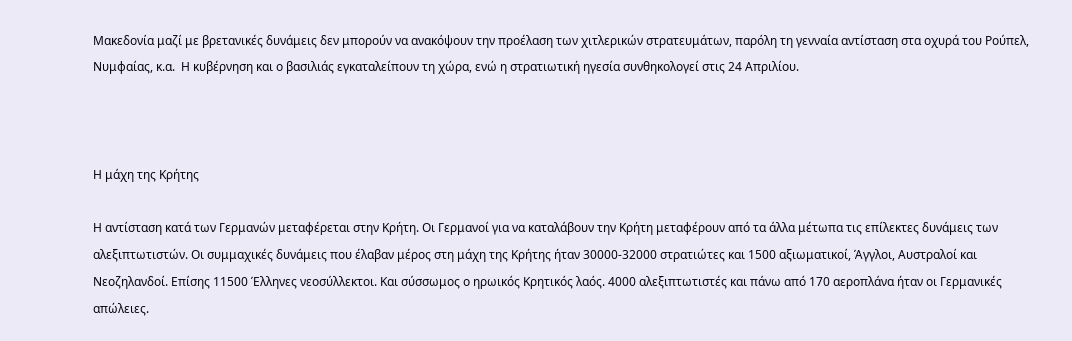Μακεδονία μαζί με βρετανικές δυνάμεις δεν μπορούν να ανακόψουν την προέλαση των χιτλερικών στρατευμάτων, παρόλη τη γενναία αντίσταση στα οχυρά του Ρούπελ, Νυμφαίας, κ.α.  Η κυβέρνηση και ο βασιλιάς εγκαταλείπουν τη χώρα, ενώ η στρατιωτική ηγεσία συνθηκολογεί στις 24 Απριλίου.



Η μάχη της Κρήτης

Η αντίσταση κατά των Γερμανών μεταφέρεται στην Κρήτη. Οι Γερμανοί για να καταλάβουν την Κρήτη μεταφέρουν από τα άλλα μέτωπα τις επίλεκτες δυνάμεις των αλεξιπτωτιστών. Οι συμμαχικές δυνάμεις που έλαβαν μέρος στη μάχη της Κρήτης ήταν 30000-32000 στρατιώτες και 1500 αξιωματικοί, Άγγλοι, Αυστραλοί και Νεοζηλανδοί. Επίσης 11500 Έλληνες νεοσύλλεκτοι. Και σύσσωμος ο ηρωικός Κρητικός λαός. 4000 αλεξιπτωτιστές και πάνω από 170 αεροπλάνα ήταν οι Γερμανικές απώλειες.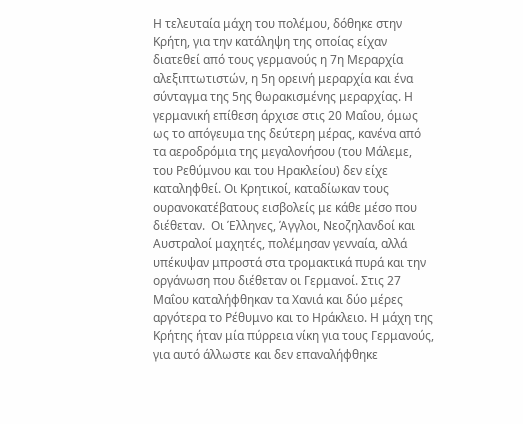Η τελευταία μάχη του πολέμου, δόθηκε στην Κρήτη, για την κατάληψη της οποίας είχαν διατεθεί από τους γερμανούς η 7η Μεραρχία αλεξιπτωτιστών, η 5η ορεινή μεραρχία και ένα σύνταγμα της 5ης θωρακισμένης μεραρχίας. Η γερμανική επίθεση άρχισε στις 20 Μαΐου, όμως ως το απόγευμα της δεύτερη μέρας, κανένα από τα αεροδρόμια της μεγαλονήσου (του Μάλεμε, του Ρεθύμνου και του Ηρακλείου) δεν είχε καταληφθεί. Οι Κρητικοί, καταδίωκαν τους ουρανοκατέβατους εισβολείς με κάθε μέσο που διέθεταν.  Οι Έλληνες, Άγγλοι, Νεοζηλανδοί και Αυστραλοί μαχητές, πολέμησαν γενναία, αλλά υπέκυψαν μπροστά στα τρομακτικά πυρά και την  οργάνωση που διέθεταν οι Γερμανοί. Στις 27 Μαΐου καταλήφθηκαν τα Χανιά και δύο μέρες αργότερα το Ρέθυμνο και το Ηράκλειο. Η μάχη της Κρήτης ήταν μία πύρρεια νίκη για τους Γερμανούς, για αυτό άλλωστε και δεν επαναλήφθηκε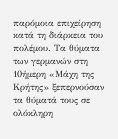παρόμοια επιχείρηση κατά τη διάρκεια του πολέμου. Τα θύματα των γερμανών στη 10ήμερη «Μάχη της Κρήτης» ξεπερνούσαν τα θύματά τους σε ολόκληρη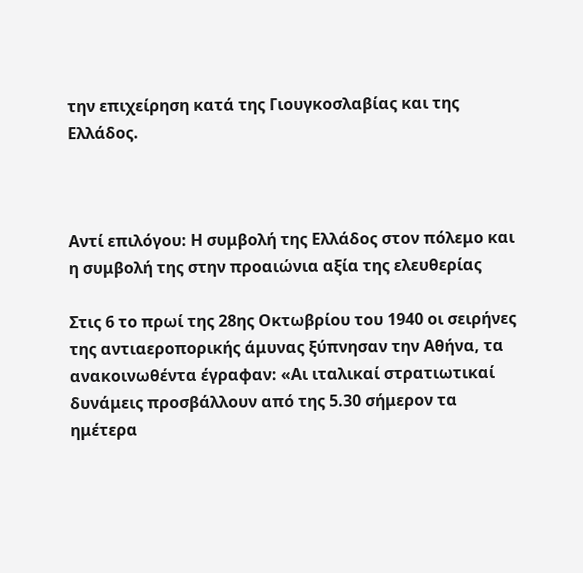την επιχείρηση κατά της Γιουγκοσλαβίας και της Ελλάδος.



Αντί επιλόγου: Η συμβολή της Ελλάδος στον πόλεμο και η συμβολή της στην προαιώνια αξία της ελευθερίας

Στις 6 το πρωί της 28ης Οκτωβρίου του 1940 οι σειρήνες της αντιαεροπορικής άμυνας ξύπνησαν την Αθήνα, τα ανακοινωθέντα έγραφαν: «Αι ιταλικαί στρατιωτικαί δυνάμεις προσβάλλουν από της 5.30 σήμερον τα ημέτερα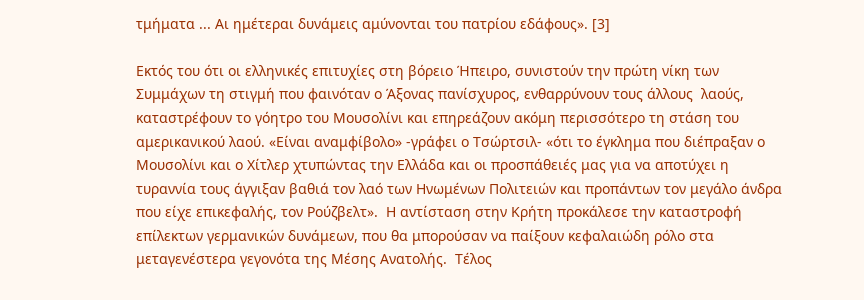τμήματα ... Αι ημέτεραι δυνάμεις αμύνονται του πατρίου εδάφους». [3]

Εκτός του ότι οι ελληνικές επιτυχίες στη βόρειο Ήπειρο, συνιστούν την πρώτη νίκη των Συμμάχων τη στιγμή που φαινόταν ο Άξονας πανίσχυρος, ενθαρρύνουν τους άλλους  λαούς, καταστρέφουν το γόητρο του Μουσολίνι και επηρεάζουν ακόμη περισσότερο τη στάση του αμερικανικού λαού. «Είναι αναμφίβολο» -γράφει ο Τσώρτσιλ- «ότι το έγκλημα που διέπραξαν ο Μουσολίνι και ο Χίτλερ χτυπώντας την Ελλάδα και οι προσπάθειές μας για να αποτύχει η τυραννία τους άγγιξαν βαθιά τον λαό των Ηνωμένων Πολιτειών και προπάντων τον μεγάλο άνδρα που είχε επικεφαλής, τον Ρούζβελτ».  Η αντίσταση στην Κρήτη προκάλεσε την καταστροφή επίλεκτων γερμανικών δυνάμεων, που θα μπορούσαν να παίξουν κεφαλαιώδη ρόλο στα μεταγενέστερα γεγονότα της Μέσης Ανατολής.  Τέλος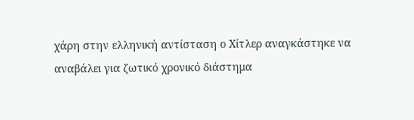χάρη στην ελληνική αντίσταση ο Χίτλερ αναγκάστηκε να αναβάλει για ζωτικό χρονικό διάστημα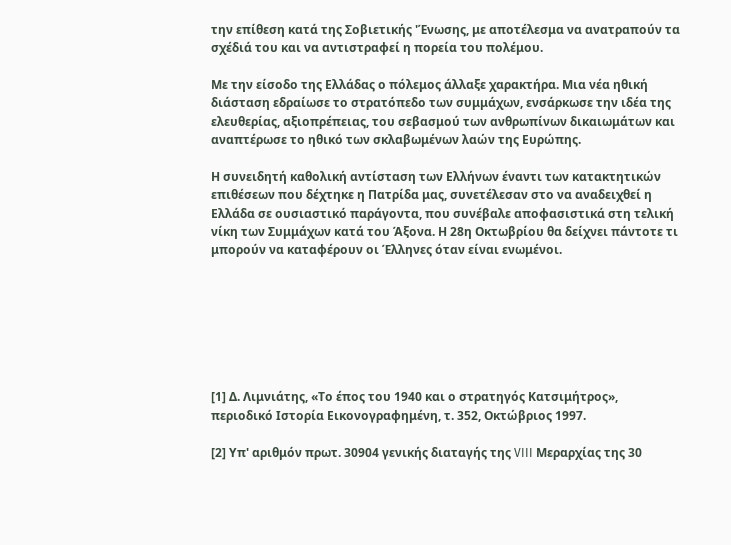την επίθεση κατά της Σοβιετικής 'Ένωσης, με αποτέλεσμα να ανατραπούν τα σχέδιά του και να αντιστραφεί η πορεία του πολέμου.

Με την είσοδο της Ελλάδας ο πόλεμος άλλαξε χαρακτήρα. Μια νέα ηθική διάσταση εδραίωσε το στρατόπεδο των συμμάχων, ενσάρκωσε την ιδέα της ελευθερίας, αξιοπρέπειας, του σεβασμού των ανθρωπίνων δικαιωμάτων και αναπτέρωσε το ηθικό των σκλαβωμένων λαών της Ευρώπης.

Η συνειδητή καθολική αντίσταση των Ελλήνων έναντι των κατακτητικών επιθέσεων που δέχτηκε η Πατρίδα μας, συνετέλεσαν στο να αναδειχθεί η Ελλάδα σε ουσιαστικό παράγοντα, που συνέβαλε αποφασιστικά στη τελική νίκη των Συμμάχων κατά του Άξονα. Η 28η Οκτωβρίου θα δείχνει πάντοτε τι μπορούν να καταφέρουν οι Έλληνες όταν είναι ενωμένοι.







[1] Δ. Λιμνιάτης, «Το έπος του 1940 και ο στρατηγός Κατσιμήτρος», περιοδικό Ιστορία Εικονογραφημένη, τ. 352, Οκτώβριος 1997.

[2] Υπ' αριθμόν πρωτ. 30904 γενικής διαταγής της VIII Μεραρχίας της 30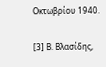Οκτωβρίου 1940.

[3] Β. Βλασίδης,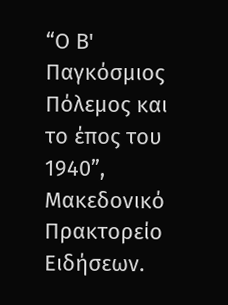“Ο Β' Παγκόσμιος Πόλεμος και το έπος του 1940”, Μακεδονικό Πρακτορείο Ειδήσεων.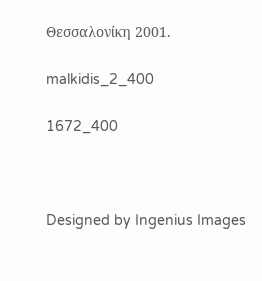Θεσσαλονίκη 2001.

malkidis_2_400

1672_400



Designed by Ingenius Images